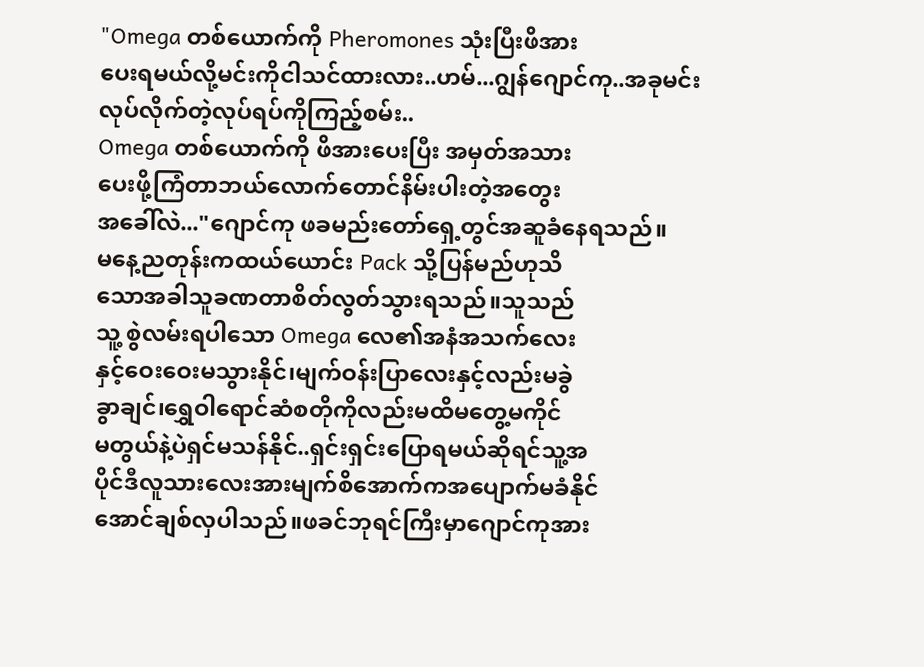"Omega တစ်ယောက်ကို Pheromones သုံးပြီးဖိအား
ပေးရမယ်လို့မင်းကိုငါသင်ထားလား..ဟမ်...ဂျွန်ဂျောင်ကု..အခုမင်းလုပ်လိုက်တဲ့လုပ်ရပ်ကိုကြည့်စမ်း..
Omega တစ်ယောက်ကို ဖိအားပေးပြီး အမှတ်အသား
ပေးဖို့ကြံတာဘယ်လောက်တောင်နိမ်းပါးတဲ့အတွေး
အခေါ်လဲ..."ဂျောင်ကု ဖခမည်းတော်ရှေ့တွင်အဆူခံနေရသည်။
မနေ့ညတုန်းကထယ်ယောင်း Pack သို့ပြန်မည်ဟုသိ
သောအခါသူခဏတာစိတ်လွတ်သွားရသည်။သူသည်
သူ့ စွဲလမ်းရပါသော Omega လေ၏အနံအသက်လေး
နှင့်ဝေးဝေးမသွားနိုင်၊မျက်ဝန်းပြာလေးနှင့်လည်းမခွဲ
ခွာချင်၊ရွှေဝါရောင်ဆံစတိုကိုလည်းမထိမတွေ့မကိုင်
မတွယ်နဲ့ပဲရှင်မသန်နိုင်..ရှင်းရှင်းပြောရမယ်ဆိုရင်သူ့အ
ပိုင်ဒီလူသားလေးအားမျက်စိအောက်ကအပျောက်မခံနိုင်
အောင်ချစ်လှပါသည်။ဖခင်ဘုရင်ကြီးမှာဂျောင်ကုအား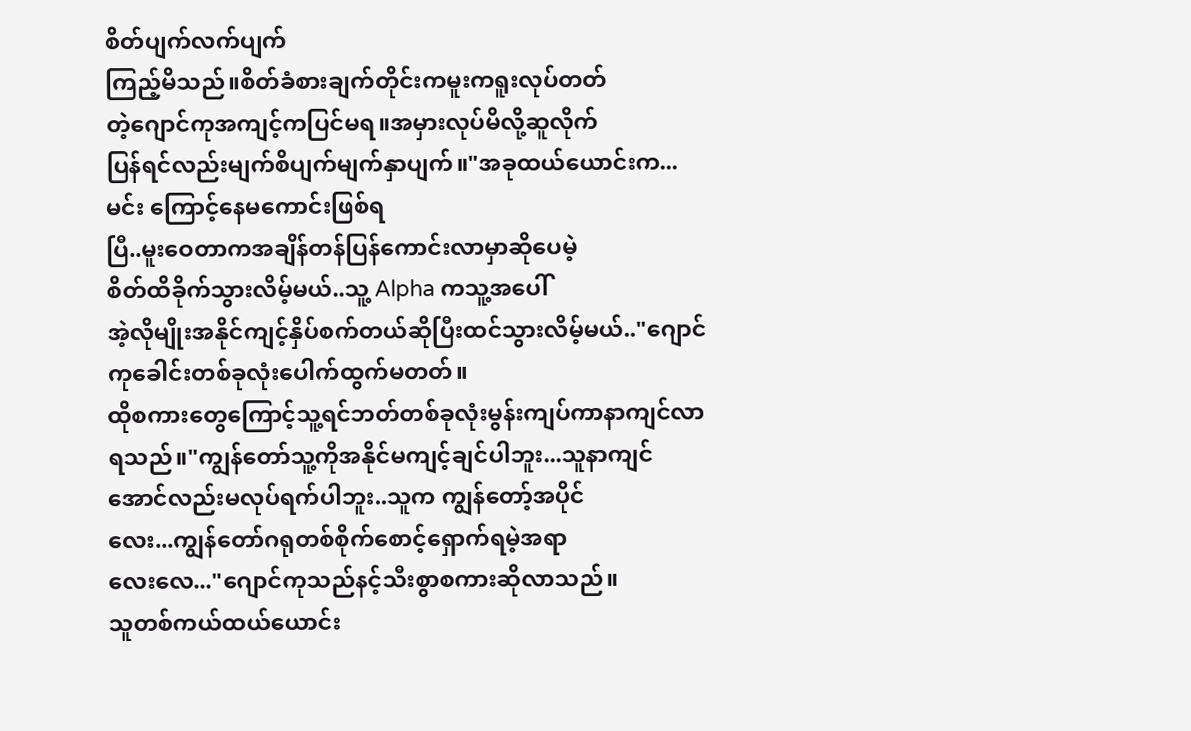စိတ်ပျက်လက်ပျက်
ကြည့်မိသည်။စိတ်ခံစားချက်တိုင်းကမူးကရူးလုပ်တတ်
တဲ့ဂျောင်ကုအကျင့်ကပြင်မရ။အမှားလုပ်မိလို့ဆူလိုက်
ပြန်ရင်လည်းမျက်စိပျက်မျက်နှာပျက်။"အခုထယ်ယောင်းက...မင်း ကြောင့်နေမကောင်းဖြစ်ရ
ပြီ..မူးဝေတာကအချိန်တန်ပြန်ကောင်းလာမှာဆိုပေမဲ့
စိတ်ထိခိုက်သွားလိမ့်မယ်..သူ့ Alpha ကသူ့အပေါ်
အဲ့လိုမျိုးအနိုင်ကျင့်နှိပ်စက်တယ်ဆိုပြီးထင်သွားလိမ့်မယ်.."ဂျောင်ကုခေါင်းတစ်ခုလုံးပေါက်ထွက်မတတ်။
ထိုစကားတွေကြောင့်သူ့ရင်ဘတ်တစ်ခုလုံးမွန်းကျပ်ကာနာကျင်လာရသည်။"ကျွန်တော်သူ့ကိုအနိုင်မကျင့်ချင်ပါဘူး...သူနာကျင်
အောင်လည်းမလုပ်ရက်ပါဘူး..သူက ကျွန်တော့်အပိုင်
လေး...ကျွန်တော်ဂရုတစ်စိုက်စောင့်ရှောက်ရမဲ့အရာ
လေးလေ..."ဂျောင်ကုသည်နင့်သီးစွာစကားဆိုလာသည်။
သူတစ်ကယ်ထယ်ယောင်း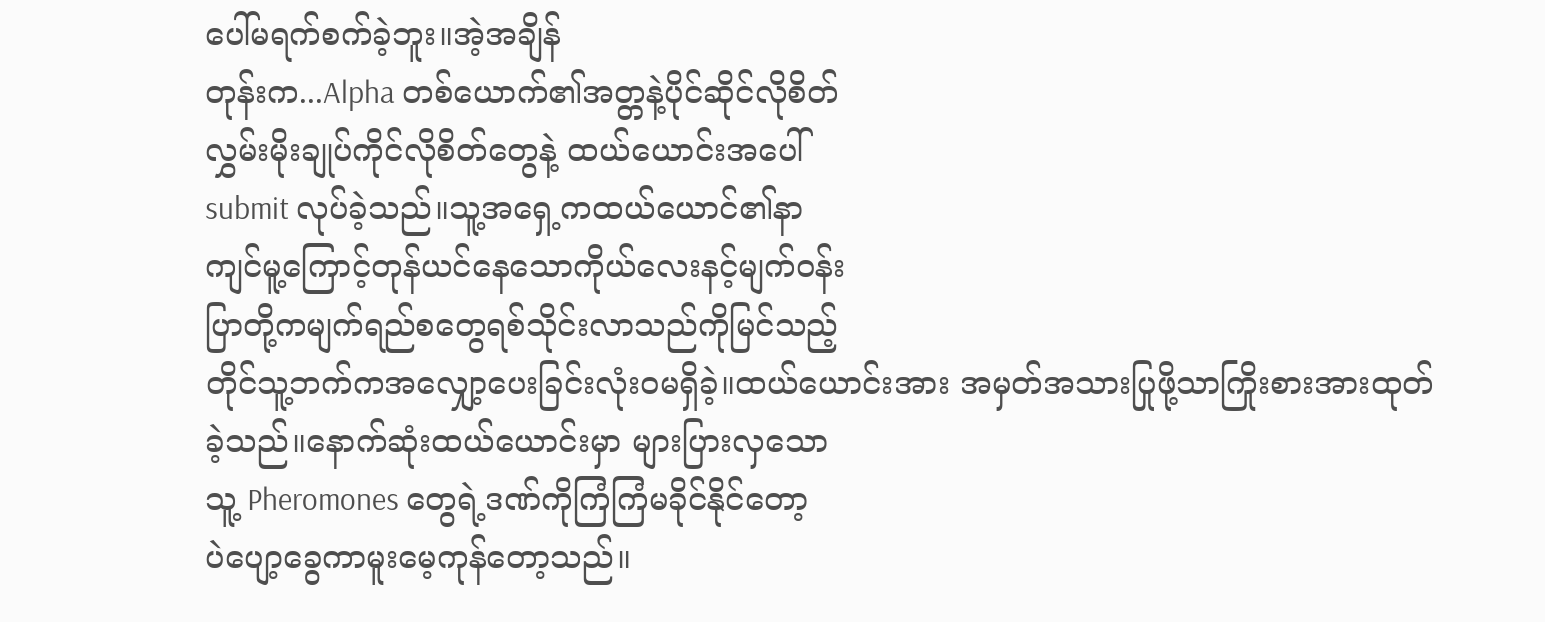ပေါ်မရက်စက်ခဲ့ဘူး။အဲ့အချိန်
တုန်းက...Alpha တစ်ယောက်၏အတ္တနဲ့ပိုင်ဆိုင်လိုစိတ်
လွှမ်းမိုးချုပ်ကိုင်လိုစိတ်တွေနဲ့ ထယ်ယောင်းအပေါ်
submit လုပ်ခဲ့သည်။သူ့အရှေ့ကထယ်ယောင်၏နာ
ကျင်မူ့ကြောင့်တုန်ယင်နေသောကိုယ်လေးနင့်မျက်ဝန်း
ပြာတို့ကမျက်ရည်စတွေရစ်သိုင်းလာသည်ကိုမြင်သည့်
တိုင်သူ့ဘက်ကအလျှော့ပေးခြင်းလုံးဝမရှိခဲ့။ထယ်ယောင်းအား အမှတ်အသားပြုဖို့သာကြိုးစားအားထုတ်
ခဲ့သည်။နောက်ဆုံးထယ်ယောင်းမှာ များပြားလှသော
သူ့ Pheromones တွေရဲ့ဒဏ်ကိုကြံကြံမခိုင်နိုင်တော့
ပဲပျော့ခွေကာမူးမေ့ကုန်တော့သည်။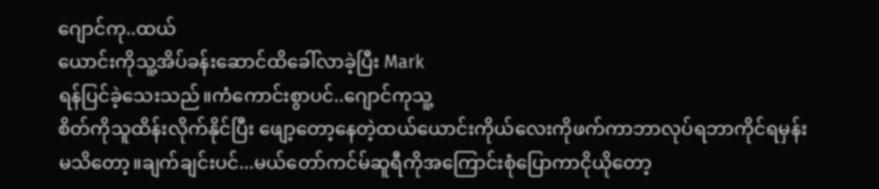ဂျောင်ကု..ထယ်
ယောင်းကိုသူ့အိပ်ခန်းဆောင်ထိခေါ်လာခဲ့ပြီး Mark
ရန်ပြင်ခဲ့သေးသည်။ကံကောင်းစွာပင်..ဂျောင်ကုသူ့
စိတ်ကိုသူထိန်းလိုက်နိုင်ပြီး ဖျော့တော့နေတဲ့ထယ်ယောင်းကိုယ်လေးကိုဖက်ကာဘာလုပ်ရဘာကိုင်ရမှန်း
မသိတော့။ချက်ချင်းပင်...မယ်တော်ကင်မ်ဆူရီကိုအကြောင်းစုံပြောကာငိုယိုတော့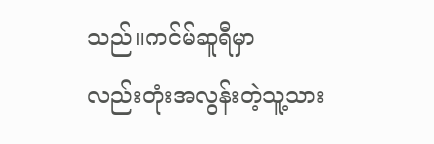သည်။ကင်မ်ဆူရီမှာ
လည်းတုံးအလွန်းတဲ့သူ့သား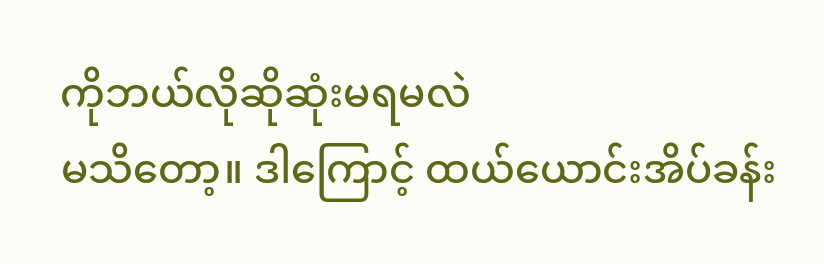ကိုဘယ်လိုဆိုဆုံးမရမလဲ
မသိတော့။ ဒါကြောင့် ထယ်ယောင်းအိပ်ခန်း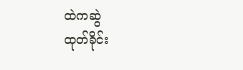ထဲကဆွဲ
ထုတ်ခိုင်း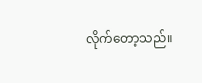လိုက်တော့သည်။